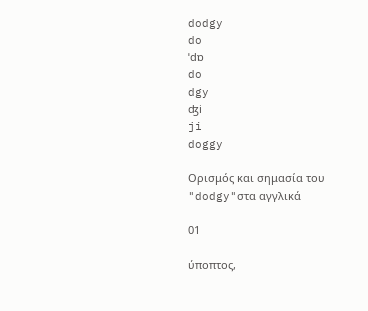dodgy
do
ˈdɒ
do
dgy
ʤi
ji
doggy

Ορισμός και σημασία του "dodgy"στα αγγλικά

01

ύποπτος,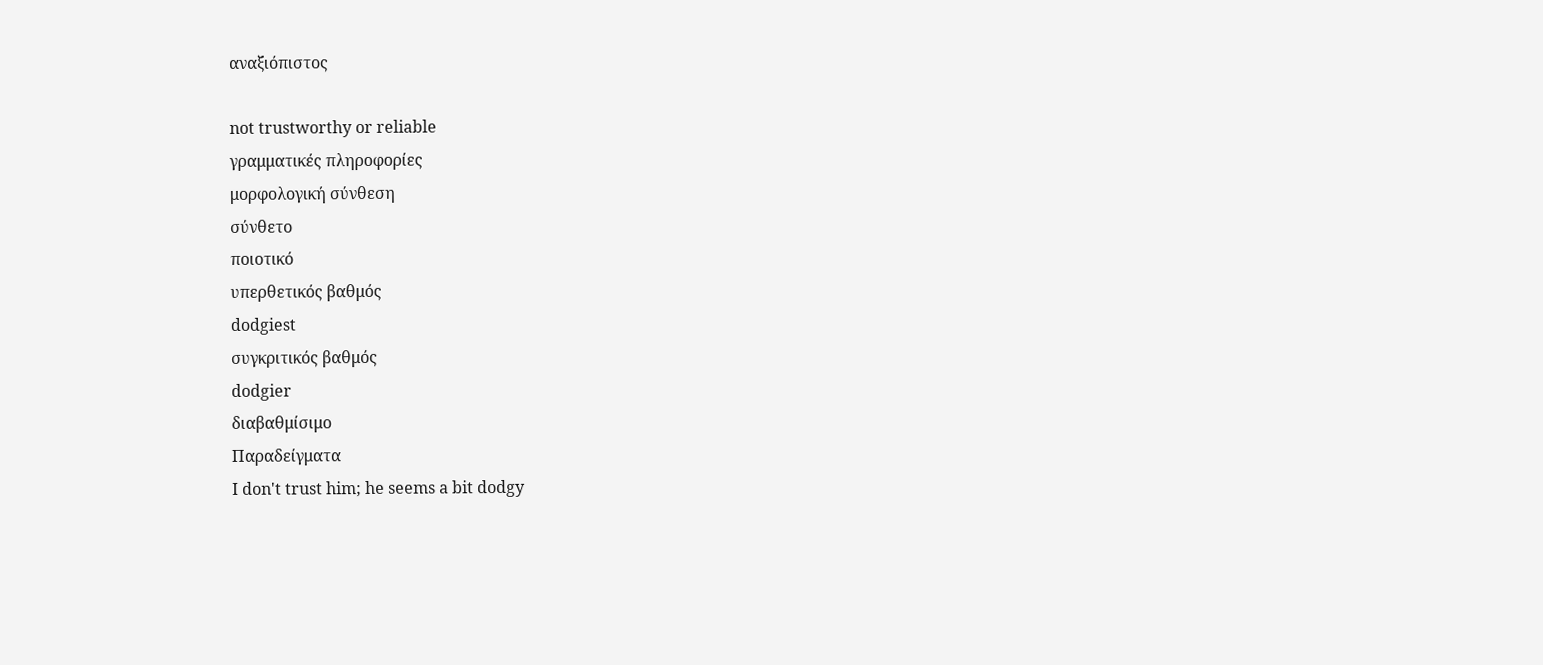αναξιόπιστος

not trustworthy or reliable
γραμματικές πληροφορίες
μορφολογική σύνθεση
σύνθετο
ποιοτικό
υπερθετικός βαθμός
dodgiest
συγκριτικός βαθμός
dodgier
διαβαθμίσιμο
Παραδείγματα
I don't trust him; he seems a bit dodgy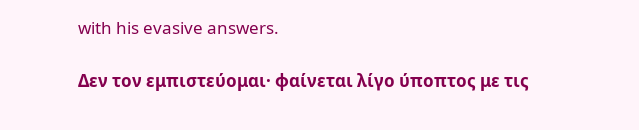with his evasive answers.

Δεν τον εμπιστεύομαι· φαίνεται λίγο ύποπτος με τις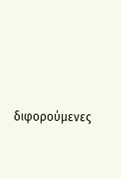διφορούμενες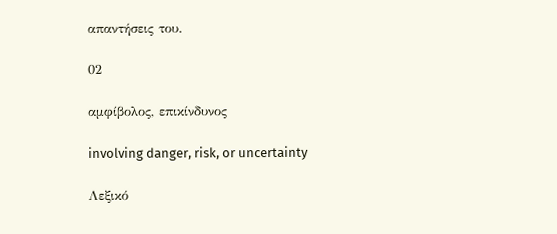απαντήσεις του.

02

αμφίβολος, επικίνδυνος

involving danger, risk, or uncertainty

Λεξικό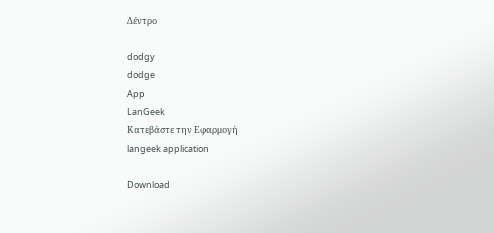Δέντρο

dodgy
dodge
App
LanGeek
Κατεβάστε την Εφαρμογή
langeek application

Download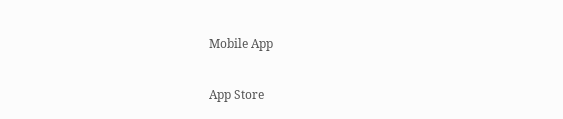Mobile App

App Store